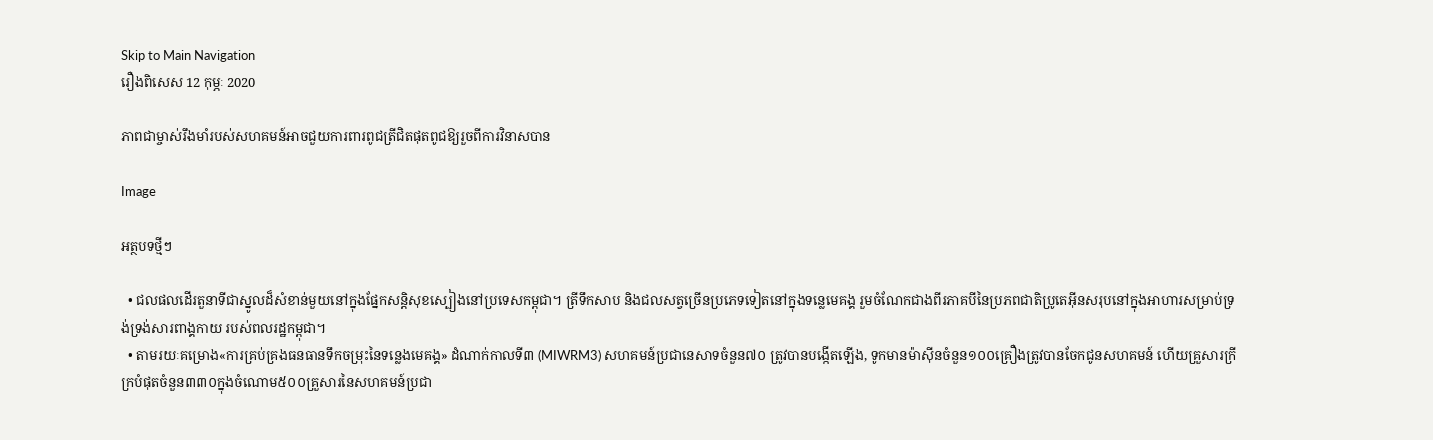Skip to Main Navigation
រឿងពិសេស 12 កុម្ភៈ 2020

ភាពជាម្ចាស់រឹងមាំរបស់សហគមន៍អាចជួយការពារពូជត្រីជិតផុតពូជឱ្យរួចពីការវិនាសបាន

Image

អត្ថបទថ្មីៗ

  • ជលផលដើរតួនាទីជាស្នូលដ៏សំខាន់មួយនៅក្នុងផ្នែកសន្តិសុខស្បៀងនៅប្រទេសកម្ពុជា។ ត្រីទឹកសាប និងជលសត្វច្រើនប្រភេទទៀតនៅក្នុងទន្លេមេគង្គ រួមចំណែកជាងពីរភាគបីនៃប្រភពជាតិប្រូតេអ៊ីនសរុបនៅក្នុងអាហារសម្រាប់ទ្រង់ទ្រង់សារពាង្គកាយ របស់ពលរដ្ឋកម្ពុជា។
  • តាមរយៈគម្រោង«ការគ្រប់គ្រងធនធានទឹកចម្រុះនៃទន្លេងមេគង្គ» ដំណាក់កាលទី៣ (MIWRM3) សហគមន៍ប្រជានេសាទចំនួន៧០ ត្រូវបានបង្កើតឡើង, ទូកមានម៉ាស៊ីនចំនួន១០០គ្រឿងត្រូវបានចែកជូនសហគមន៍ ហើយគ្រួសារក្រីក្របំផុតចំនួន៣៣០ក្នុងចំណោម៥០០គ្រួសារនៃសហគមន៍ប្រជា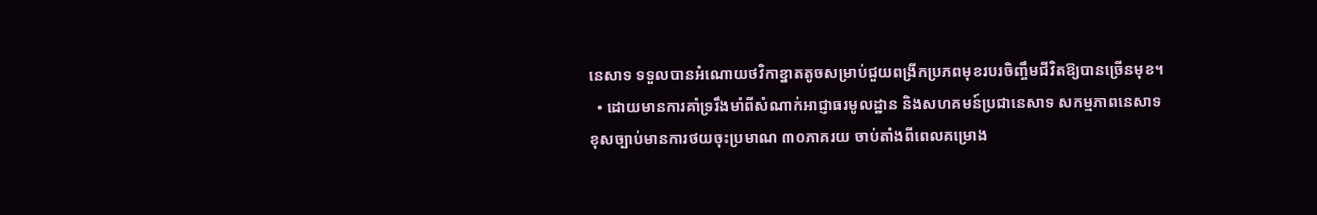នេសាទ ទទួលបានអំណោយថវិកាខ្នាតតូចសម្រាប់ជួយពង្រីកប្រភពមុខរបរចិញ្ចឹមជីវិតឱ្យបានច្រើនមុខ។
  • ដោយមានការគាំទ្ររឹងមាំពីសំណាក់អាជ្ញាធរមូលដ្ឋាន និងសហគមន៍ប្រជានេសាទ សកម្មភាពនេសាទខុសច្បាប់មានការថយចុះប្រមាណ ៣០ភាគរយ ចាប់តាំងពីពេលគម្រោង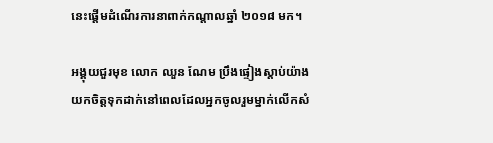នេះផ្តើមដំណើរការនាពាក់កណ្តាលឆ្នាំ ២០១៨ មក។

អង្គុយជួរមុខ លោក ឈួន ណែម ប្រឹងផ្ទៀងស្តាប់យ៉ាងយកចិត្តទុកដាក់នៅពេលដែលអ្នកចូលរួមម្នាក់លើកសំ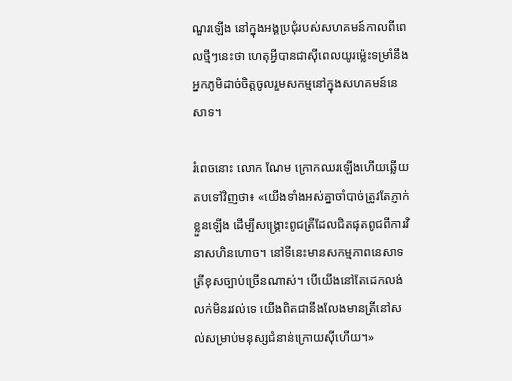ណួរឡើង នៅក្នុងអង្គប្រជុំរបស់សហគមន៍កាលពីពេលថ្មីៗនេះថា ហេតុអ្វីបានជាស៊ីពេលយូរម្ល៉េះទម្រាំនឹងអ្នកភូមិដាច់ចិត្តចូលរួមសកម្មនៅក្នុងសហគមន៍នេសាទ។

រំពេចនោះ លោក ណែម ក្រោកឈរឡើងហើយឆ្លើយតបទៅវិញថា៖ «យើងទាំងអស់គ្នាចាំបាច់ត្រូវតែភ្ញាក់ខ្លួនឡើង ដើម្បីសង្គ្រោះពូជត្រីដែលជិតផុតពូជពីការវិនាសហិនហោច។ នៅទីនេះមានសកម្មភាពនេសាទត្រីខុសច្បាប់ច្រើនណាស់។ បើយើងនៅតែដេកលង់លក់មិនរវល់ទេ យើងពិតជានឹងលែងមានត្រីនៅសល់សម្រាប់មនុស្សជំនាន់ក្រោយស៊ីហើយ។»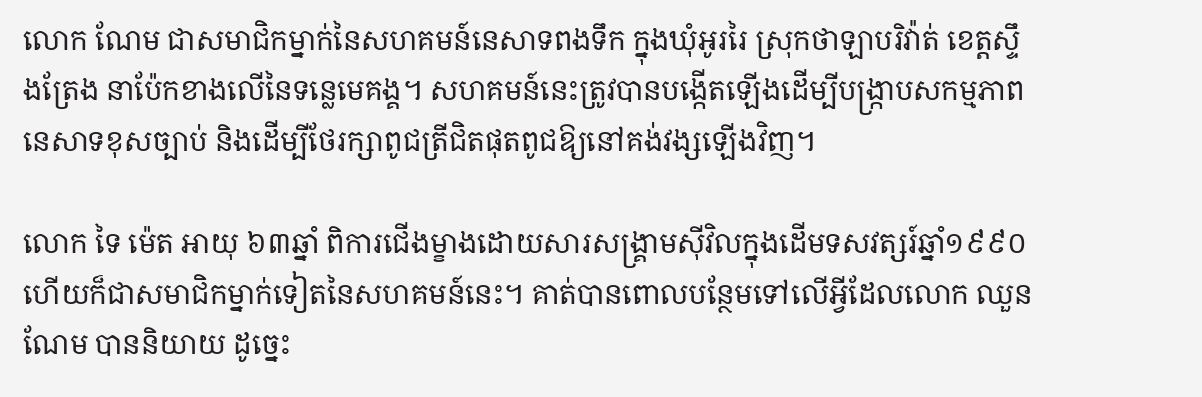លោក ណែម ជាសមាជិកម្នាក់នៃសហគមន៍នេសាទពងទឹក ក្នុងឃុំអូររៃ ស្រុកថាឡាបរិវ៉ាត់ ខេត្តស្ទឹងត្រែង នាប៉ែកខាងលើនៃទន្លេមេគង្គ។ សហគមន៍នេះត្រូវបានបង្កើតឡើងដើម្បីបង្ក្រាបសកម្មភាពនេសាទខុសច្បាប់ និងដើម្បីថែរក្សាពូជត្រីជិតផុតពូជឱ្យនៅគង់វង្សឡើងវិញ។

លោក ទៃ ម៉េត អាយុ ៦៣ឆ្នាំ ពិការជើងម្ខាងដោយសារសង្គ្រាមស៊ីវិលក្នុងដើមទសវត្សរ៍ឆ្នាំ១៩៩០ ហើយក៏ជាសមាជិកម្នាក់ទៀតនៃសហគមន៍នេះ។ គាត់បានពោលបន្ថែមទៅលើអ្វីដែលលោក ឈួន ណែម បាននិយាយ ដូច្នេះ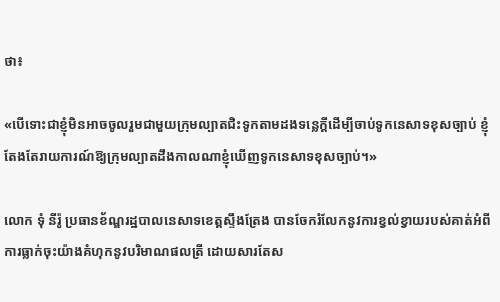ថា៖

«បើទោះជាខ្ញុំមិនអាចចូលរួមជាមួយក្រុមល្បាតជិះទូកតាមដងទន្លេក្តីដើម្បីចាប់ទូកនេសាទខុសច្បាប់ ខ្ញុំតែងតែរាយការណ៍ឱ្យក្រុមល្បាតដឹងកាលណាខ្ញុំឃើញទូកនេសាទខុសច្បាប់។»

លោក ទុំ នីរ៉ូ ប្រធានខ័ណ្ឌរដ្ឋបាលនេសាទខេត្តស្ទឹងត្រែង បានចែករំលែកនូវការខ្វល់ខ្វាយរបស់គាត់អំពីការធ្លាក់ចុះយ៉ាងគំហុកនូវបរិមាណផលត្រី ដោយសារតែស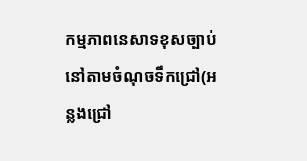កម្មភាពនេសាទខុសច្បាប់ នៅតាមចំណុចទឹកជ្រៅ(អន្លងជ្រៅ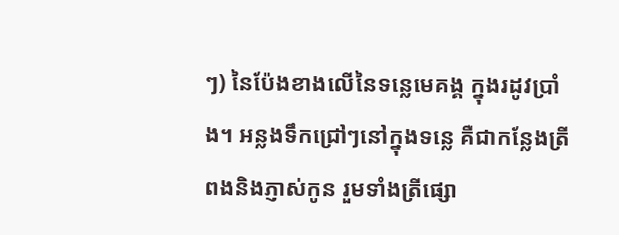ៗ) នៃប៉ែងខាងលើនៃទន្លេមេគង្គ ក្នុងរដូវប្រាំង។ អន្លងទឹកជ្រៅៗនៅក្នុងទន្លេ គឺជាកន្លែងត្រីពងនិងភ្ញាស់កូន រួមទាំងត្រីផ្សោ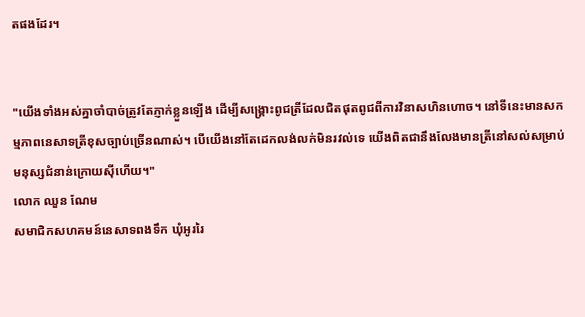តផងដែរ។


"យើងទាំងអស់គ្នាចាំបាច់ត្រូវតែភ្ញាក់ខ្លួនឡើង ដើម្បីសង្គ្រោះពូជត្រីដែលជិតផុតពូជពីការវិនាសហិនហោច។ នៅទីនេះមានសកម្មភាពនេសាទត្រីខុសច្បាប់ច្រើនណាស់។ បើយើងនៅតែដេកលង់លក់មិនរវល់ទេ យើងពិតជានឹងលែងមានត្រីនៅសល់សម្រាប់មនុស្សជំនាន់ក្រោយស៊ីហើយ។"
លោក ឈួន ណែម
សមាជិកសហគមន៍នេសាទពងទឹក ឃុំអូររៃ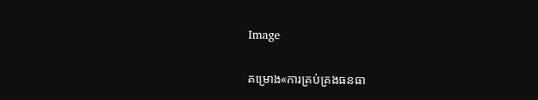Image

គម្រោង«ការគ្រប់គ្រងធនធា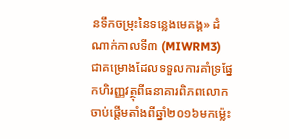នទឹកចម្រុះនៃទន្លេងមេគង្គ» ដំណាក់កាលទី៣ (MIWRM3) ជាគម្រោងដែលទទួលការគាំទ្រផ្នែកហិរញ្ញវត្ថុពីធនាគារពិភពលោក ចាប់ផ្តើមតាំងពីឆ្នាំ២០១៦មកម្ល៉េះ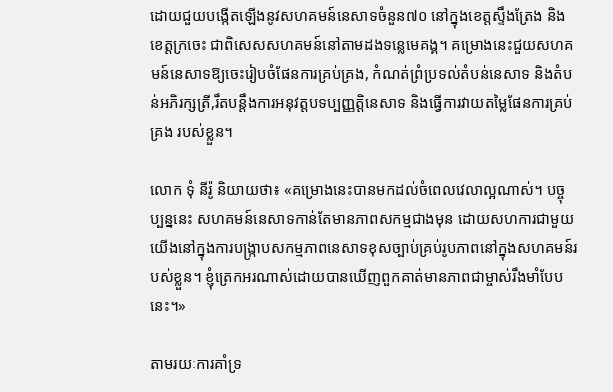ដោយជួយបង្កើតឡើងនូវសហគមន៍នេសាទចំនួន៧០ នៅក្នុងខេត្តស្ទឹងត្រែង និងខេត្តក្រចេះ ជាពិសេសសហគមន៍នៅតាមដងទន្លេមេគង្គ។ គម្រោងនេះជួយសហគមន៍នេសាទឱ្យចេះរៀបចំផែនការគ្រប់គ្រង, កំណត់ព្រំប្រទល់តំបន់នេសាទ និងតំបន់អភិរក្សត្រី,រឹតបន្តឹងការអនុវត្តបទប្បញ្ញត្តិនេសាទ និងធ្វើការវាយតម្លៃផែនការគ្រប់គ្រង របស់ខ្លួន។

លោក ទុំ នីរ៉ូ និយាយថា៖ «គម្រោងនេះបានមកដល់ចំពេលវេលាល្អណាស់។ បច្ចុប្បន្ននេះ សហគមន៍នេសាទកាន់តែមានភាពសកម្មជាងមុន ដោយសហការជាមួយយើងនៅក្នុងការបង្រ្កាបសកម្មភាពនេសាទខុសច្បាប់គ្រប់រូបភាពនៅក្នុងសហគមន៍របស់ខ្លួន។ ខ្ញុំត្រេកអរណាស់ដោយបានឃើញពួកគាត់មានភាពជាម្ចាស់រឹងមាំបែបនេះ។»

តាមរយៈការគាំទ្រ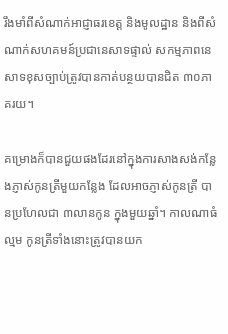រឹងមាំពីសំណាក់អាជ្ញាធរខេត្ត និងមូលដ្ឋាន និងពីសំណាក់សហគមន៍ប្រជានេសាទផ្ទាល់ សកម្មភាពនេសាទខុសច្បាប់ត្រូវបានកាត់បន្ថយបានជិត ៣០ភាគរយ។

គម្រោងក៏បានជួយផងដែរនៅក្នុងការសាងសង់កន្លែងភ្ញាស់កូនត្រីមួយកន្លែង ដែលអាចភ្ញាស់កូនត្រី បានប្រហែលជា ៣លានកូន ក្នុងមួយឆ្នាំ។ កាលណាធំល្មម កូនត្រីទាំងនោះត្រូវបានយក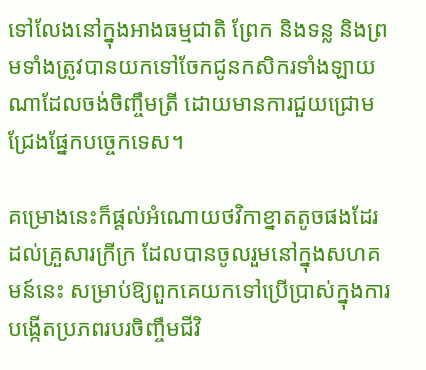ទៅលែងនៅក្នុងអាងធម្មជាតិ ព្រែក និងទន្ល និងព្រមទាំងត្រូវបានយកទៅចែកជូនកសិករទាំងឡាយណាដែលចង់ចិញ្ចឹមត្រី ដោយមានការជួយជ្រោមជ្រែងផ្នែកបច្ចេកទេស។

គម្រោងនេះក៏ផ្តល់អំណោយថវិកាខ្នាតតូចផងដែរដល់គ្រួសារក្រីក្រ ដែលបានចូលរួមនៅក្នុងសហគមន៍នេះ សម្រាប់ឱ្យពួកគេយកទៅប្រើប្រាស់ក្នុងការបង្កើតប្រភពរបរចិញ្ចឹមជីវិ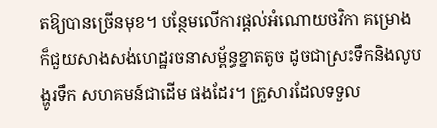តឱ្យបានច្រើនមុខ។ បន្ថែមលើការផ្តល់អំណោយថវិកា គម្រោងក៏ជួយសាងសង់ហេដ្ឋរចនាសម្ព័ន្ធខ្នាតតូច ដូចជាស្រះទឹកនិងលូបង្ហូរទឹក សហគមន៍ជាដើម ផងដែរ។ គ្រួសារដែលទទួល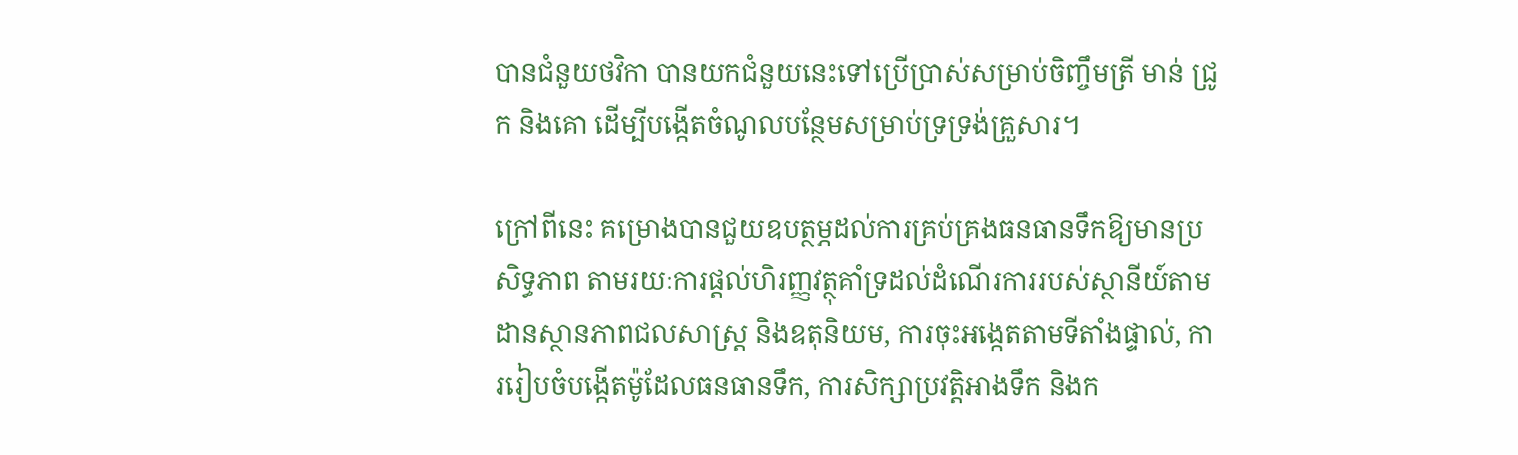បានជំនួយថវិកា បានយកជំនួយនេះទៅប្រើប្រាស់សម្រាប់ចិញ្ចឹមត្រី មាន់ ជ្រូក និងគោ ដើម្បីបង្កើតចំណូលបន្ថែមសម្រាប់ទ្រទ្រង់គ្រួសារ។

ក្រៅពីនេះ គម្រោងបានជួយឧបត្ថម្ភដល់ការគ្រប់គ្រងធនធានទឹកឱ្យមានប្រសិទ្ធភាព តាមរយៈការផ្តល់ហិរញ្ញវត្ថុគាំទ្រដល់ដំណើរការរបស់ស្ថានីយ៍តាមដានស្ថានភាពជលសាស្ត្រ និងឧតុនិយម, ការចុះអង្កេតតាមទីតាំងផ្ទាល់, ការរៀបចំបង្កើតម៉ូដែលធនធានទឹក, ការសិក្សាប្រវត្តិអាងទឹក និងក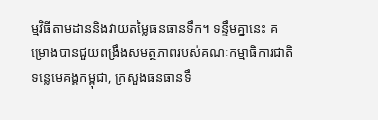ម្មវិធីតាមដាននិងវាយតម្លៃធនធានទឹក។ ទន្ទឹមគ្នានេះ គម្រោងបានជួយពង្រឹងសមត្ថភាពរបស់គណៈកម្មាធិការជាតិទន្លេមេគង្គកម្ពុជា, ក្រសួងធនធានទឹ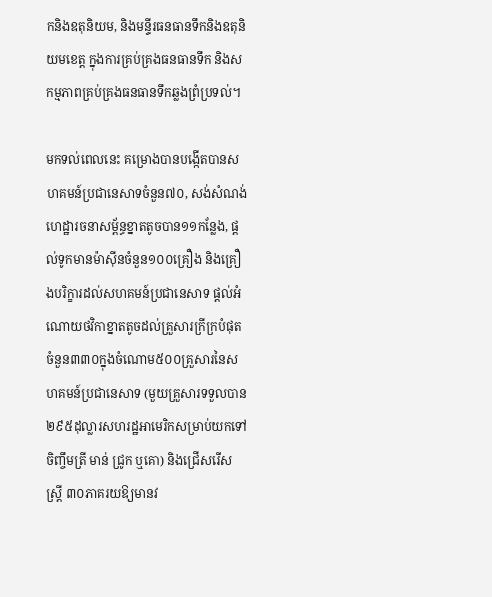កនិងឧតុនិយម, និងមន្ទីរធនធានទឹកនិងឧតុនិយមខេត្ត ក្នុងការគ្រប់គ្រងធនធានទឹក និងសកម្មភាពគ្រប់គ្រងធនធានទឹកឆ្លងព្រំប្រទល់។

មកទល់ពេលនេះ គម្រោងបានបង្កើតបានសហគមន៍ប្រជានេសាទចំនួន៧០, សង់សំណង់ហេដ្ឋារចនាសម្ព័ន្ធខ្នាតតូចបាន១១កន្លែង, ផ្តល់ទូកមានម៉ាស៊ីនចំនួន១០០គ្រឿង និងគ្រឿងបរិក្ខារដល់សហគមន៍ប្រជានេសាទ ផ្តល់អំណោយថវិកាខ្នាតតូចដល់គ្រួសារក្រីក្របំផុតចំនួន៣៣០ក្នុងចំណោម៥០០គ្រួសារនៃសហគមន៍ប្រជានេសាទ (មួយគ្រួសារទទួលបាន២៩៥ដុល្លារសហរដ្ឋអាមេរិកសម្រាប់យកទៅចិញ្ចឹមត្រី មាន់ ជ្រូក ឬគោ) និងជ្រើសរើសស្ត្រី ៣០ភាគរយឱ្យមានវ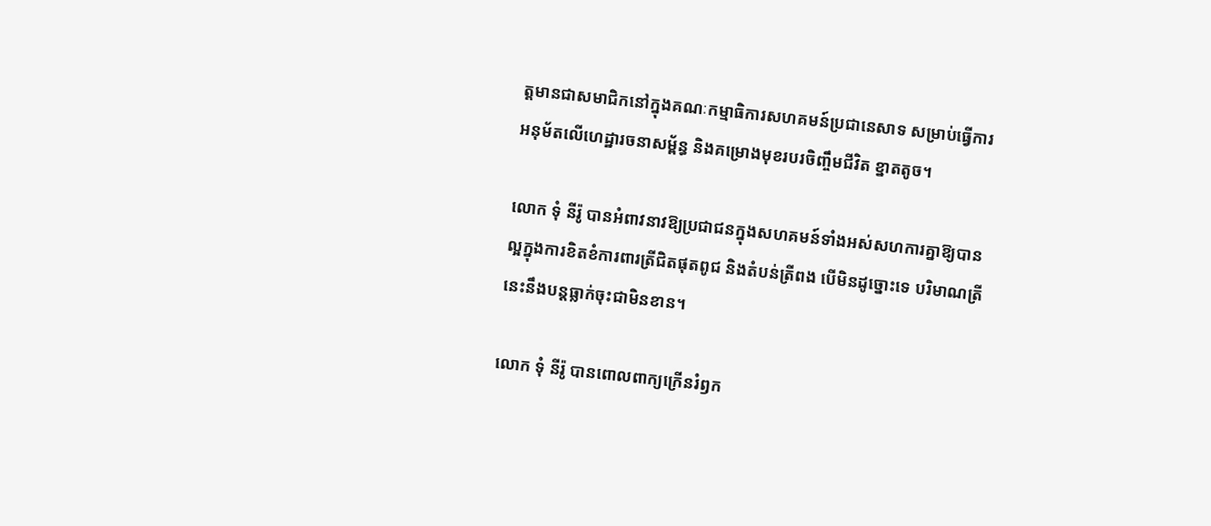ត្តមានជាសមាជិកនៅក្នុងគណៈកម្មាធិការសហគមន៍ប្រជានេសាទ សម្រាប់ធ្វើការអនុម័តលើហេដ្ឋារចនាសម្ព័ន្ធ និងគម្រោងមុខរបរចិញ្ចឹមជីវិត ខ្នាតតូច។

លោក ទុំ នីរ៉ូ បានអំពាវនាវឱ្យប្រជាជនក្នុងសហគមន៍ទាំងអស់សហការគ្នាឱ្យបានល្អក្នុងការខិតខំការពារត្រីជិតផុតពូជ និងតំបន់ត្រីពង បើមិនដូច្នោះទេ បរិមាណត្រីនេះនឹងបន្តធ្លាក់ចុះជាមិនខាន។

លោក ទុំ នីរ៉ូ បានពោលពាក្យក្រើនរំឭក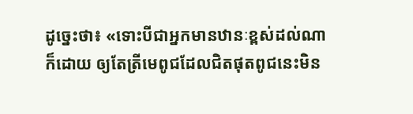ដូច្នេះថា៖ «ទោះបីជាអ្នកមានឋានៈខ្ពស់ដល់ណាក៏ដោយ ឲ្យតែត្រីមេពូជដែលជិតផុតពូជនេះមិន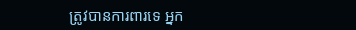ត្រូវបានការពារទេ អ្នក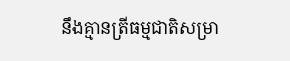នឹងគ្មានត្រីធម្មជាតិសម្រា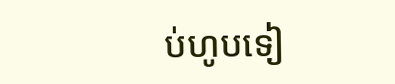ប់ហូបទៀ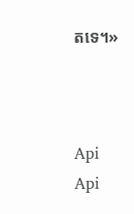តទេ។»



Api
Api